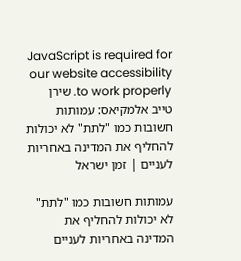JavaScript is required for our website accessibility to work properly. שירן טייב אלמקיאס: עמותות חשובות כמו "לתת" לא יכולות להחליף את המדינה באחריות לעניים | זמן ישראל

עמותות חשובות כמו "לתת" לא יכולות להחליף את המדינה באחריות לעניים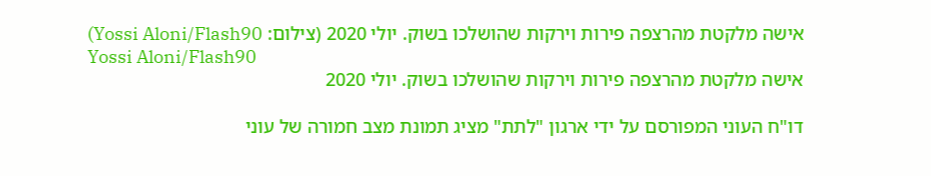אישה מלקטת מהרצפה פירות וירקות שהושלכו בשוק. יולי 2020 (צילום: Yossi Aloni/Flash90)
Yossi Aloni/Flash90
אישה מלקטת מהרצפה פירות וירקות שהושלכו בשוק. יולי 2020

דו"ח העוני המפורסם על ידי ארגון "לתת" מציג תמונת מצב חמורה של עוני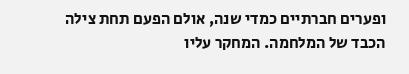ופערים חברתיים כמדי שנה, אולם הפעם תחת צילה הכבד של המלחמה. המחקר עליו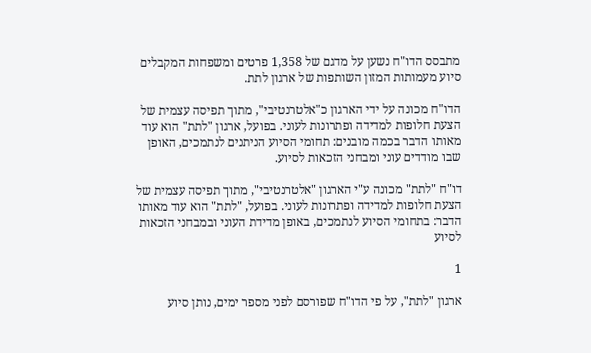מתבסס הדו"ח נשען על מדגם של 1,358 פרטים ומשפחות המקבלים סיוע מעמותות המזון השותפות של ארגון לתת.

הדו"ח מכונה על ידי הארגון כ"אלטרנטיבי", מתוך תפיסה עצמית של הצעת חלופות למדידה ופתרונות לעוני. בפועל, ארגון "לתת" הוא עוד מאותו הדבר בכמה מובנים: תחומי הסיוע הניתנים לנתמכים, האופן שבו מודדים עוני ומבחני הזכאות לסיוע.

דו"ח "לתת" מכונה ע"י הארגון "אלטרנטיבי", מתוך תפיסה עצמית של הצעת חלופות למדידה ופתרונות לעוני. בפועל, "לתת" הוא עוד מאותו הדבר: בתחומי הסיוע לנתמכים, באופן מדידת העוני ובמבחני הזכאות לסיוע

1

ארגון "לתת", על פי הדו"ח שפורסם לפני מספר ימים, נותן סיוע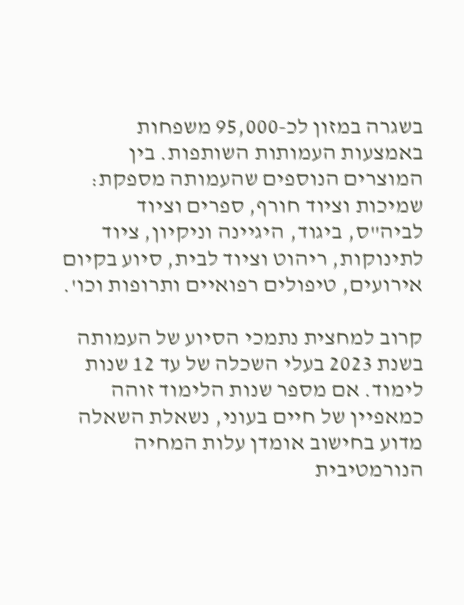בשגרה במזון לכ-95,000 משפחות באמצעות העמותות השותפות. בין המוצרים הנוספים שהעמותה מספקת: שמיכות וציוד חורף, ספרים וציוד לביה"ס, ביגוד, היגיינה וניקיון, ציוד לתינוקות, ריהוט וציוד לבית, סיוע בקיום אירועים, טיפולים רפואיים ותרופות וכו'.

קרוב למחצית נתמכי הסיוע של העמותה בשנת 2023 בעלי השכלה של עד 12 שנות לימוד. אם מספר שנות הלימוד זוהה כמאפיין של חיים בעוני, נשאלת השאלה מדוע בחישוב אומדן עלות המחיה הנורמטיבית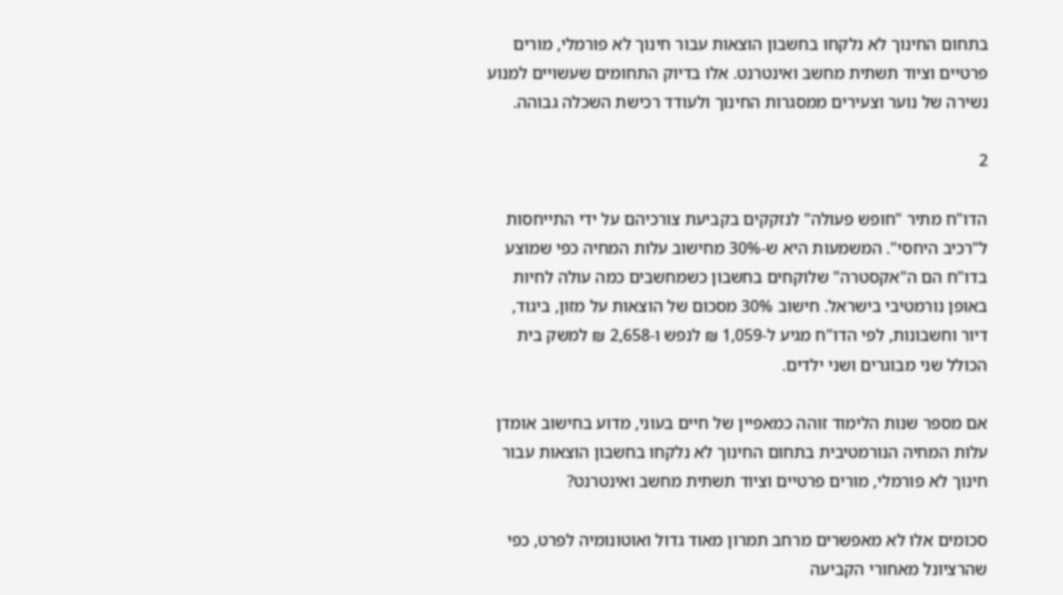בתחום החינוך לא נלקחו בחשבון הוצאות עבור חינוך לא פורמלי, מורים פרטיים וציוד תשתית מחשב ואינטרנט. אלו בדיוק התחומים שעשויים למנוע נשירה של נוער וצעירים ממסגרות החינוך ולעודד רכישת השכלה גבוהה.

2

הדו"ח מתיר "חופש פעולה" לנזקקים בקביעת צורכיהם על ידי התייחסות ל"רכיב היחסי". המשמעות היא ש-30% מחישוב עלות המחיה כפי שמוצע בדו"ח הם ה"אקסטרה" שלוקחים בחשבון כשמחשבים כמה עולה לחיות באופן נורמטיבי בישראל. חישוב 30% מסכום של הוצאות על מזון, ביגוד, דיור וחשבונות, לפי הדו"ח מגיע ל-1,059 ₪ לנפש ו-2,658 ₪ למשק בית הכולל שני מבוגרים ושני ילדים.

אם מספר שנות הלימוד זוהה כמאפיין של חיים בעוני, מדוע בחישוב אומדן עלות המחיה הנורמטיבית בתחום החינוך לא נלקחו בחשבון הוצאות עבור חינוך לא פורמלי, מורים פרטיים וציוד תשתית מחשב ואינטרנט?

סכומים אלו לא מאפשרים מרחב תמרון מאוד גדול ואוטונומיה לפרט, כפי שהרציונל מאחורי הקביעה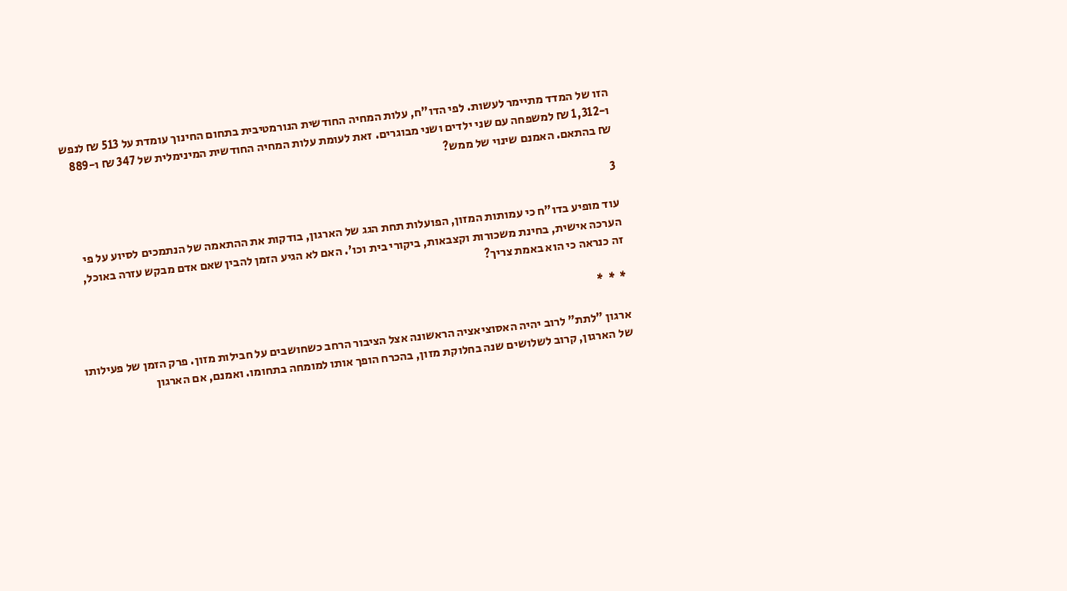הזו של המדד מתיימר לעשות. לפי הדו"ח, עלות המחיה החודשית הנורמטיבית בתחום החינוך עומדת על 513 ₪ לנפש ו-1,312 ₪ למשפחה עם שני ילדים ושני מבוגרים. זאת לעומת עלות המחיה החודשית המינימלית של 347 ₪ ו-889 ₪ בהתאם. האמנם שינוי של ממש?

3

עוד מופיע בדו"ח כי עמותות המזון, הפועלות תחת הגג של הארגון, בודקות את ההתאמה של הנתמכים לסיוע על פי הערכה אישית, בחינת משכורות וקצבאות, ביקורי בית וכו'. האם לא הגיע הזמן להבין שאם אדם מבקש עזרה באוכל, זה כנראה כי הוא באמת צריך?

*  *  *

ארגון "לתת" לרוב יהיה האסוציאציה הראשונה אצל הציבור הרחב כשחושבים על חבילות מזון. פרק הזמן של פעילותו של הארגון, קרוב לשלושים שנה בחלוקת מזון, בהכרח הופך אותו למומחה בתחומו. ואמנם, אם הארגון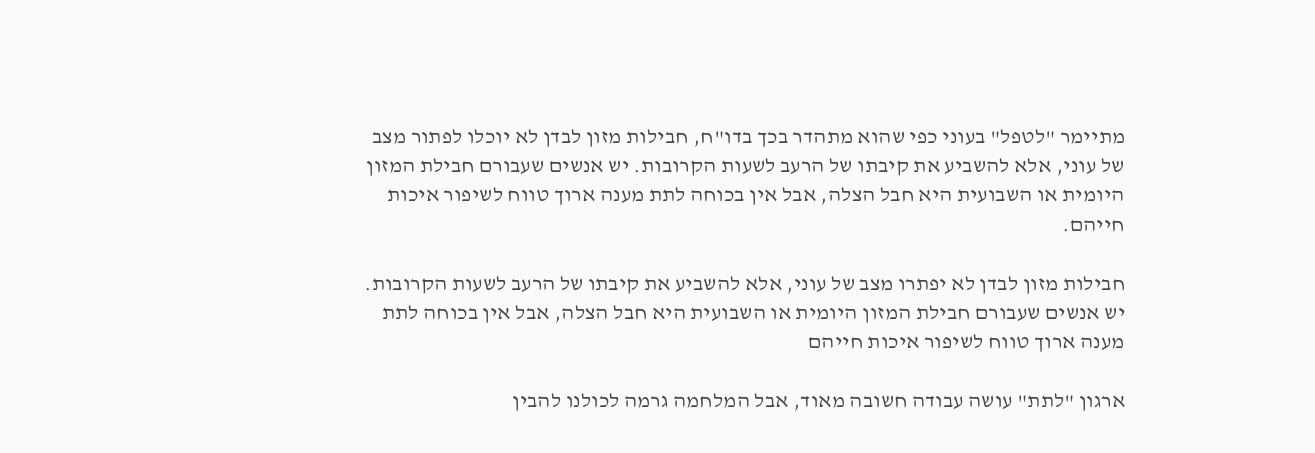מתיימר "לטפל" בעוני כפי שהוא מתהדר בכך בדו"ח, חבילות מזון לבדן לא יוכלו לפתור מצב של עוני, אלא להשביע את קיבתו של הרעב לשעות הקרובות. יש אנשים שעבורם חבילת המזון היומית או השבועית היא חבל הצלה, אבל אין בכוחה לתת מענה ארוך טווח לשיפור איכות חייהם.

חבילות מזון לבדן לא יפתרו מצב של עוני, אלא להשביע את קיבתו של הרעב לשעות הקרובות. יש אנשים שעבורם חבילת המזון היומית או השבועית היא חבל הצלה, אבל אין בכוחה לתת מענה ארוך טווח לשיפור איכות חייהם

ארגון "לתת" עושה עבודה חשובה מאוד, אבל המלחמה גרמה לכולנו להבין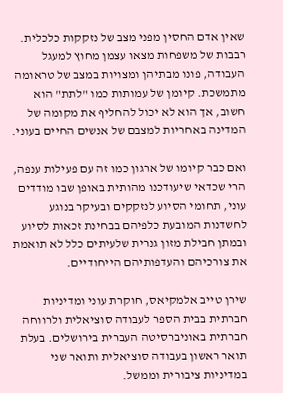שאין אדם החסין מפני מצב של נזקקות כלכלית. רבבות של משפחות מצאו עצמן מחוץ למעגל העבודה, פונו מבתיהן ומצויות במצב של טראומה מתמשכת. קיומן של עמותות כמו "לתת" הוא חשוב, אך הוא לא יכול להחליף את מקומה של המדינה באחריות למצבם של אנשים החיים בעוני.

ואם כבר קיומו של ארגון כמו זה עם פעילות ענפה, הרי שכדאי שיעודכנו מהותית באופן שבו מודדים עוני, תחומי הסיוע לנזקקים ובעיקר בנוגע לחשדנות המובעת כלפיהם בבחינת זכאות לסיוע ובמתן חבילת מזון גנרית שלעיתים כלל לא תואמת את צורכיהם והעדפותיהם הייחודיים.

שירן טייב אלמקיאס, חוקרת עוני ומדיניות חברתית בבית הספר לעבודה סוציאלית ולרווחה חברתית באוניברסיטה העברית בירושלים. בעלת תואר ראשון בעבודה סוציאלית ותואר שני במדיניות ציבורית וממשל.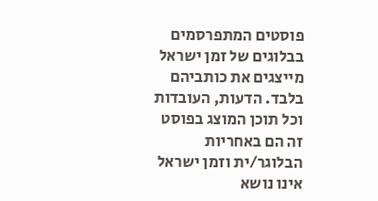פוסטים המתפרסמים בבלוגים של זמן ישראל מייצגים את כותביהם בלבד. הדעות, העובדות וכל תוכן המוצג בפוסט זה הם באחריות הבלוגר/ית וזמן ישראל אינו נושא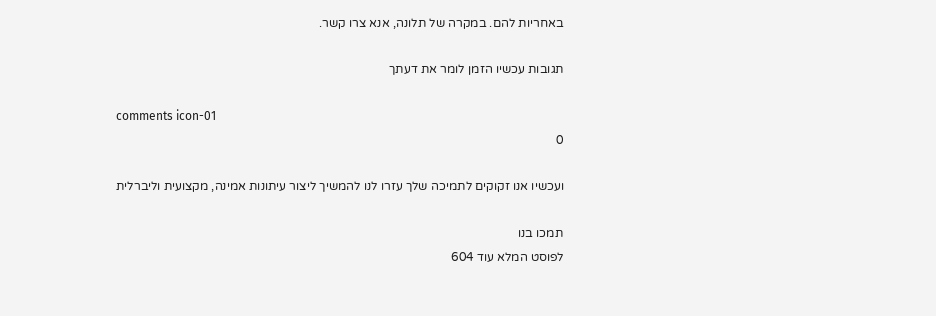באחריות להם. במקרה של תלונה, אנא צרו קשר.

תגובות עכשיו הזמן לומר את דעתך

comments icon-01
0

ועכשיו אנו זקוקים לתמיכה שלך עזרו לנו להמשיך ליצור עיתונות אמינה, מקצועית וליברלית

תמכו בנו
לפוסט המלא עוד 604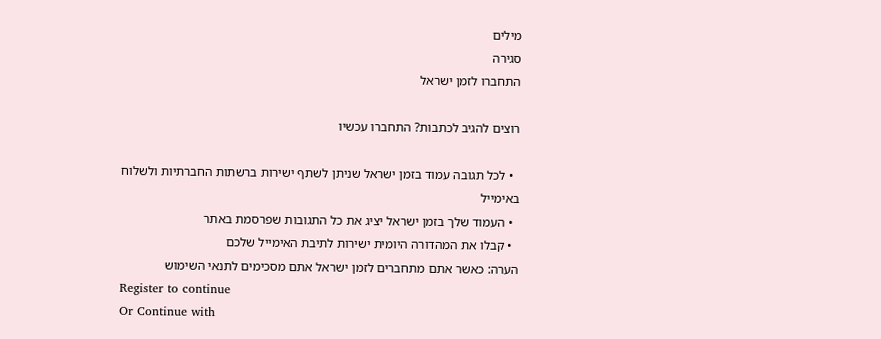מילים
סגירה
התחברו לזמן ישראל

רוצים להגיב לכתבות? התחברו עכשיו

  • לכל תגובה עמוד בזמן ישראל שניתן לשתף ישירות ברשתות החברתיות ולשלוח באימייל
  • העמוד שלך בזמן ישראל יציג את כל התגובות שפרסמת באתר
  • קבלו את המהדורה היומית ישירות לתיבת האימייל שלכם
הערה: כאשר אתם מתחברים לזמן ישראל אתם מסכימים לתנאי השימוש
Register to continue
Or Continue with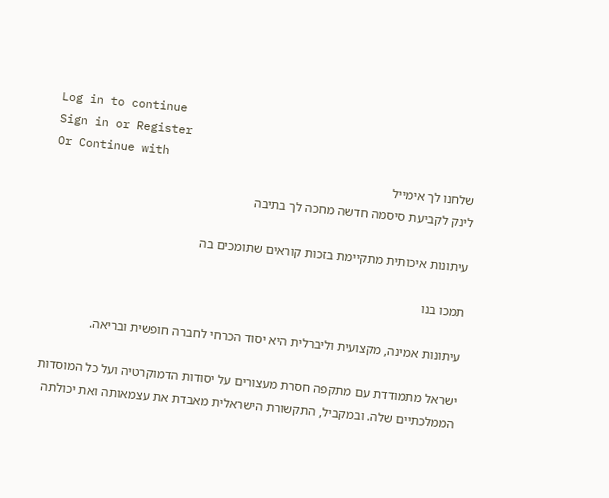Log in to continue
Sign in or Register
Or Continue with
שלחנו לך אימייל
לינק לקביעת סיסמה חדשה מחכה לך בתיבה

עיתונות איכותית מתקיימת בזכות קוראים שתומכים בה

תמכו בנו

עיתונות אמינה, מקצועית וליברלית היא יסוד הכרחי לחברה חופשית ובריאה.

ישראל מתמודדת עם מתקפה חסרת מעצורים על יסודות הדמוקרטיה ועל כל המוסדות הממלכתיים שלה. ובמקביל, התקשורת הישראלית מאבדת את עצמאותה ואת יכולתה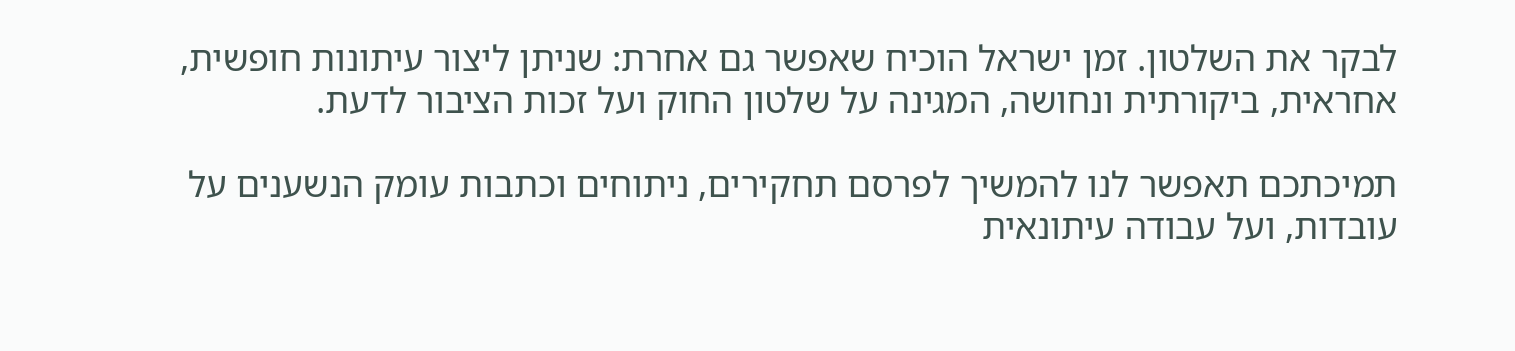לבקר את השלטון. זמן ישראל הוכיח שאפשר גם אחרת: שניתן ליצור עיתונות חופשית, אחראית, ביקורתית ונחושה, המגינה על שלטון החוק ועל זכות הציבור לדעת.

תמיכתכם תאפשר לנו להמשיך לפרסם תחקירים, ניתוחים וכתבות עומק הנשענים על עובדות, ועל עבודה עיתונאית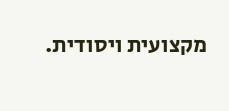מקצועית ויסודית.